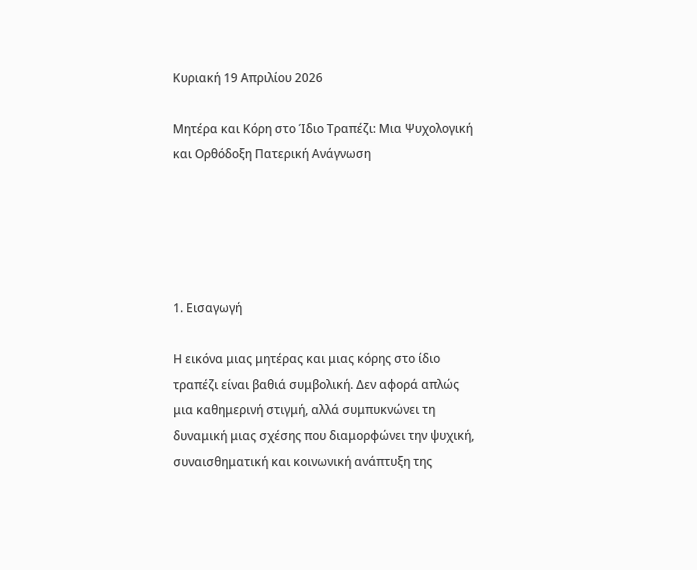Κυριακή 19 Απριλίου 2026

Μητέρα και Κόρη στο Ίδιο Τραπέζι: Μια Ψυχολογική και Ορθόδοξη Πατερική Ανάγνωση





1. Εισαγωγή

Η εικόνα μιας μητέρας και μιας κόρης στο ίδιο τραπέζι είναι βαθιά συμβολική. Δεν αφορά απλώς μια καθημερινή στιγμή, αλλά συμπυκνώνει τη δυναμική μιας σχέσης που διαμορφώνει την ψυχική, συναισθηματική και κοινωνική ανάπτυξη της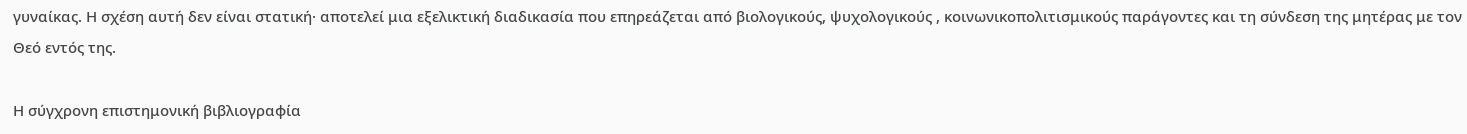γυναίκας. Η σχέση αυτή δεν είναι στατική· αποτελεί μια εξελικτική διαδικασία που επηρεάζεται από βιολογικούς, ψυχολογικούς , κοινωνικοπολιτισμικούς παράγοντες και τη σύνδεση της μητέρας με τον Θεό εντός της.

Η σύγχρονη επιστημονική βιβλιογραφία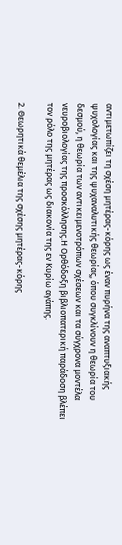αντιμετωπίζει τη σχέση μητέρας-κόρης ως έναν πυρήνα της αναπτυξιακής ψυχολογίας και της ψυχαναλυτικής θεωρίας, όπου συγκλίνουν η θεωρία του δεσμού, η θεωρία των αντικειμενοτρόπων σχέσεων και τα σύγχρονα μοντέλα νευροβιολογίας της προσκόλλησης.Η Ορθόδοξη βιβλιοπατερική παράδοση βλέπει τον ρόλο της μητέρας ως διακονία της εν Κυρίω αγάπης.

2. Θεωρητικά θεμέλια της σχέσης μητέρας-κόρης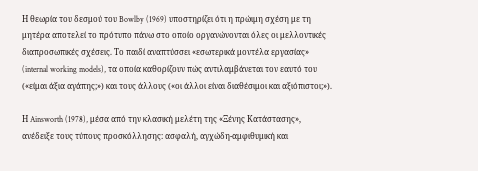Η θεωρία του δεσμού του Bowlby (1969) υποστηρίζει ότι η πρώιμη σχέση με τη μητέρα αποτελεί το πρότυπο πάνω στο οποίο οργανώνονται όλες οι μελλοντικές διαπροσωπικές σχέσεις. Το παιδί αναπτύσσει «εσωτερικά μοντέλα εργασίας» (internal working models), τα οποία καθορίζουν πώς αντιλαμβάνεται τον εαυτό του («είμαι άξια αγάπης;») και τους άλλους («οι άλλοι είναι διαθέσιμοι και αξιόπιστοι;»).

Η Ainsworth (1978), μέσα από την κλασική μελέτη της «Ξένης Κατάστασης», ανέδειξε τους τύπους προσκόλλησης: ασφαλή, αγχώδη-αμφιθυμική και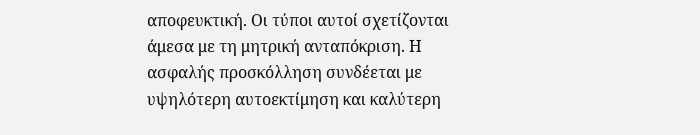αποφευκτική. Οι τύποι αυτοί σχετίζονται άμεσα με τη μητρική ανταπόκριση. Η ασφαλής προσκόλληση συνδέεται με υψηλότερη αυτοεκτίμηση και καλύτερη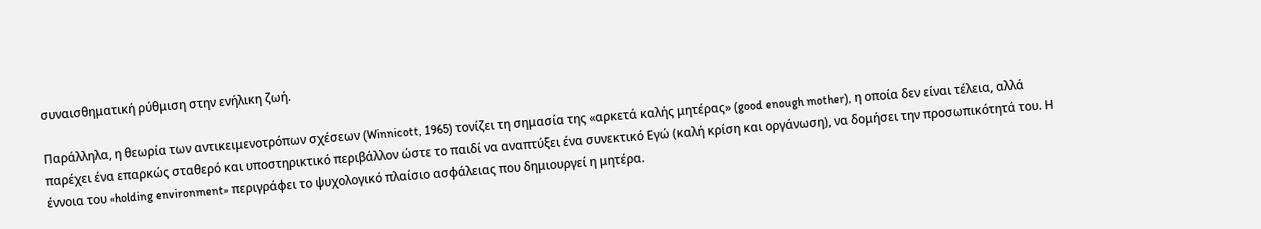συναισθηματική ρύθμιση στην ενήλικη ζωή.

Παράλληλα, η θεωρία των αντικειμενοτρόπων σχέσεων (Winnicott, 1965) τονίζει τη σημασία της «αρκετά καλής μητέρας» (good enough mother), η οποία δεν είναι τέλεια, αλλά παρέχει ένα επαρκώς σταθερό και υποστηρικτικό περιβάλλον ώστε το παιδί να αναπτύξει ένα συνεκτικό Εγώ (καλή κρίση και οργάνωση), να δομήσει την προσωπικότητά του. Η έννοια του «holding environment» περιγράφει το ψυχολογικό πλαίσιο ασφάλειας που δημιουργεί η μητέρα.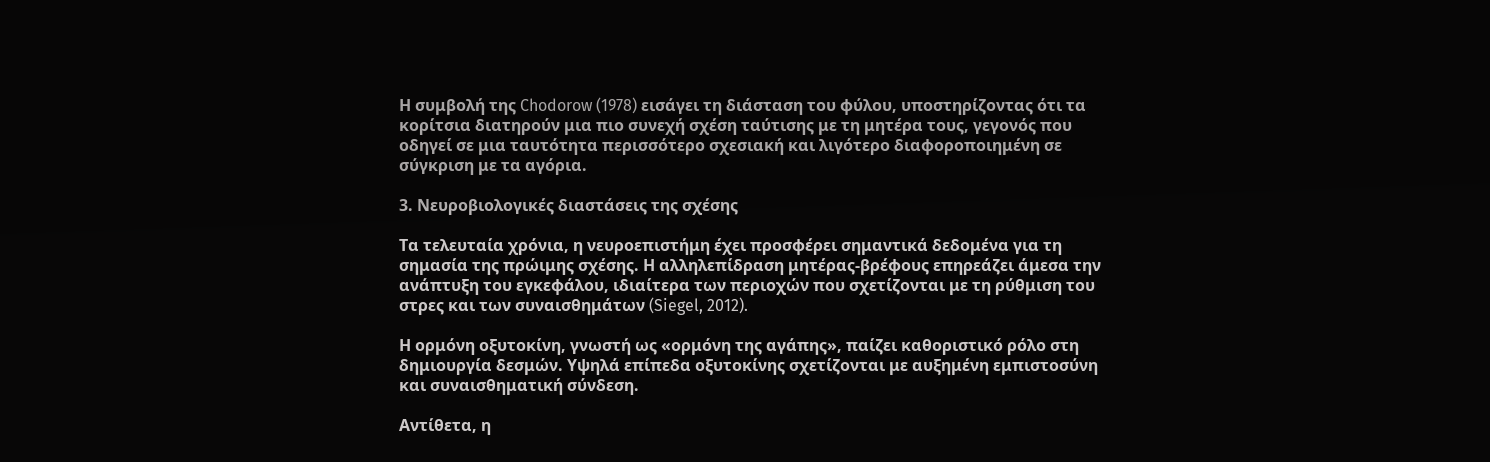Η συμβολή της Chodorow (1978) εισάγει τη διάσταση του φύλου, υποστηρίζοντας ότι τα κορίτσια διατηρούν μια πιο συνεχή σχέση ταύτισης με τη μητέρα τους, γεγονός που οδηγεί σε μια ταυτότητα περισσότερο σχεσιακή και λιγότερο διαφοροποιημένη σε σύγκριση με τα αγόρια.

3. Νευροβιολογικές διαστάσεις της σχέσης

Τα τελευταία χρόνια, η νευροεπιστήμη έχει προσφέρει σημαντικά δεδομένα για τη σημασία της πρώιμης σχέσης. Η αλληλεπίδραση μητέρας-βρέφους επηρεάζει άμεσα την ανάπτυξη του εγκεφάλου, ιδιαίτερα των περιοχών που σχετίζονται με τη ρύθμιση του στρες και των συναισθημάτων (Siegel, 2012).

Η ορμόνη οξυτοκίνη, γνωστή ως «ορμόνη της αγάπης», παίζει καθοριστικό ρόλο στη δημιουργία δεσμών. Υψηλά επίπεδα οξυτοκίνης σχετίζονται με αυξημένη εμπιστοσύνη και συναισθηματική σύνδεση.

Αντίθετα, η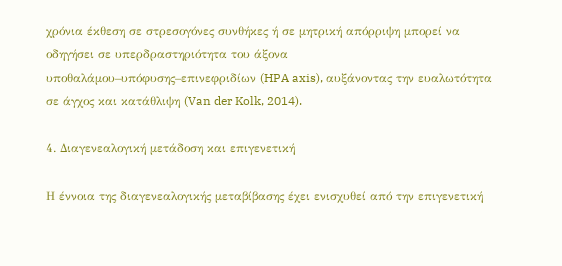χρόνια έκθεση σε στρεσογόνες συνθήκες ή σε μητρική απόρριψη μπορεί να οδηγήσει σε υπερδραστηριότητα του άξονα υποθαλάμου–υπόφυσης–επινεφριδίων (HPA axis), αυξάνοντας την ευαλωτότητα σε άγχος και κατάθλιψη (Van der Kolk, 2014).

4. Διαγενεαλογική μετάδοση και επιγενετική

Η έννοια της διαγενεαλογικής μεταβίβασης έχει ενισχυθεί από την επιγενετική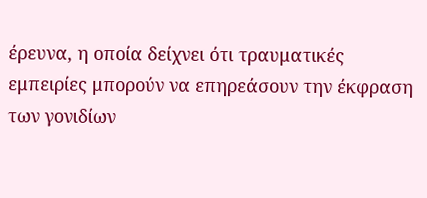έρευνα, η οποία δείχνει ότι τραυματικές εμπειρίες μπορούν να επηρεάσουν την έκφραση των γονιδίων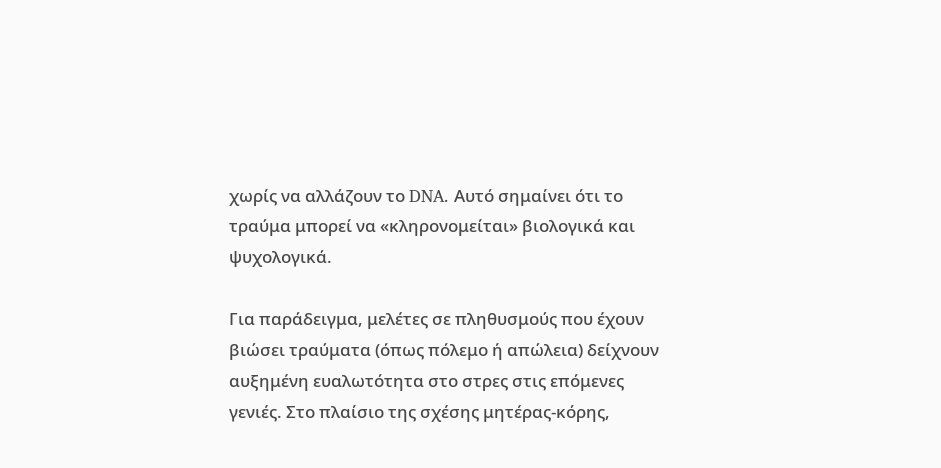χωρίς να αλλάζουν το DNA. Αυτό σημαίνει ότι το τραύμα μπορεί να «κληρονομείται» βιολογικά και ψυχολογικά.

Για παράδειγμα, μελέτες σε πληθυσμούς που έχουν βιώσει τραύματα (όπως πόλεμο ή απώλεια) δείχνουν αυξημένη ευαλωτότητα στο στρες στις επόμενες γενιές. Στο πλαίσιο της σχέσης μητέρας-κόρης,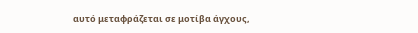αυτό μεταφράζεται σε μοτίβα άγχους,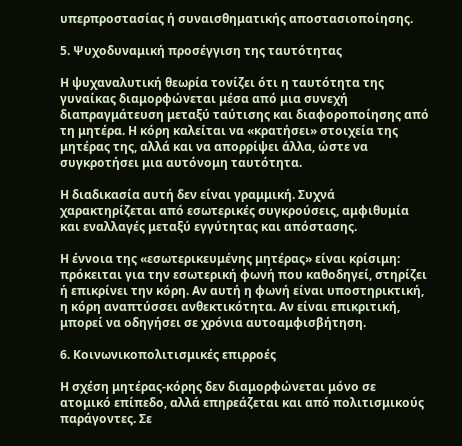υπερπροστασίας ή συναισθηματικής αποστασιοποίησης.

5. Ψυχοδυναμική προσέγγιση της ταυτότητας

Η ψυχαναλυτική θεωρία τονίζει ότι η ταυτότητα της γυναίκας διαμορφώνεται μέσα από μια συνεχή διαπραγμάτευση μεταξύ ταύτισης και διαφοροποίησης από τη μητέρα. Η κόρη καλείται να «κρατήσει» στοιχεία της μητέρας της, αλλά και να απορρίψει άλλα, ώστε να συγκροτήσει μια αυτόνομη ταυτότητα.

Η διαδικασία αυτή δεν είναι γραμμική. Συχνά χαρακτηρίζεται από εσωτερικές συγκρούσεις, αμφιθυμία και εναλλαγές μεταξύ εγγύτητας και απόστασης.

Η έννοια της «εσωτερικευμένης μητέρας» είναι κρίσιμη: πρόκειται για την εσωτερική φωνή που καθοδηγεί, στηρίζει ή επικρίνει την κόρη. Αν αυτή η φωνή είναι υποστηρικτική, η κόρη αναπτύσσει ανθεκτικότητα. Αν είναι επικριτική, μπορεί να οδηγήσει σε χρόνια αυτοαμφισβήτηση.

6. Κοινωνικοπολιτισμικές επιρροές

Η σχέση μητέρας-κόρης δεν διαμορφώνεται μόνο σε ατομικό επίπεδο, αλλά επηρεάζεται και από πολιτισμικούς παράγοντες. Σε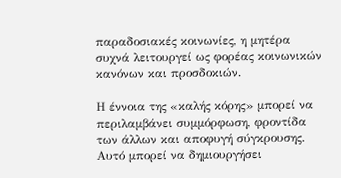παραδοσιακές κοινωνίες, η μητέρα συχνά λειτουργεί ως φορέας κοινωνικών κανόνων και προσδοκιών.

Η έννοια της «καλής κόρης» μπορεί να περιλαμβάνει συμμόρφωση, φροντίδα των άλλων και αποφυγή σύγκρουσης. Αυτό μπορεί να δημιουργήσει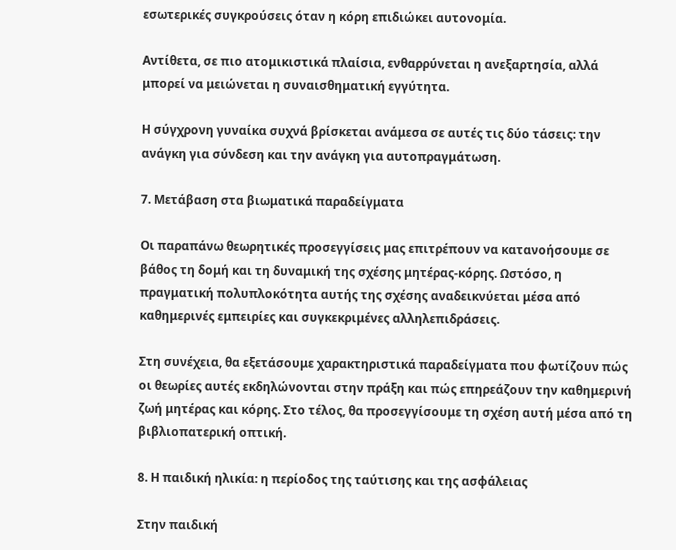εσωτερικές συγκρούσεις όταν η κόρη επιδιώκει αυτονομία.

Αντίθετα, σε πιο ατομικιστικά πλαίσια, ενθαρρύνεται η ανεξαρτησία, αλλά μπορεί να μειώνεται η συναισθηματική εγγύτητα.

Η σύγχρονη γυναίκα συχνά βρίσκεται ανάμεσα σε αυτές τις δύο τάσεις: την ανάγκη για σύνδεση και την ανάγκη για αυτοπραγμάτωση.

7. Μετάβαση στα βιωματικά παραδείγματα

Οι παραπάνω θεωρητικές προσεγγίσεις μας επιτρέπουν να κατανοήσουμε σε βάθος τη δομή και τη δυναμική της σχέσης μητέρας-κόρης. Ωστόσο, η πραγματική πολυπλοκότητα αυτής της σχέσης αναδεικνύεται μέσα από καθημερινές εμπειρίες και συγκεκριμένες αλληλεπιδράσεις.

Στη συνέχεια, θα εξετάσουμε χαρακτηριστικά παραδείγματα που φωτίζουν πώς οι θεωρίες αυτές εκδηλώνονται στην πράξη και πώς επηρεάζουν την καθημερινή ζωή μητέρας και κόρης. Στο τέλος, θα προσεγγίσουμε τη σχέση αυτή μέσα από τη βιβλιοπατερική οπτική.

8. Η παιδική ηλικία: η περίοδος της ταύτισης και της ασφάλειας

Στην παιδική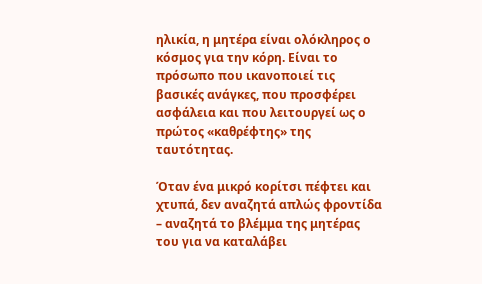ηλικία, η μητέρα είναι ολόκληρος ο κόσμος για την κόρη. Είναι το πρόσωπο που ικανοποιεί τις βασικές ανάγκες, που προσφέρει ασφάλεια και που λειτουργεί ως ο πρώτος «καθρέφτης» της ταυτότητας.

Όταν ένα μικρό κορίτσι πέφτει και χτυπά, δεν αναζητά απλώς φροντίδα – αναζητά το βλέμμα της μητέρας του για να καταλάβει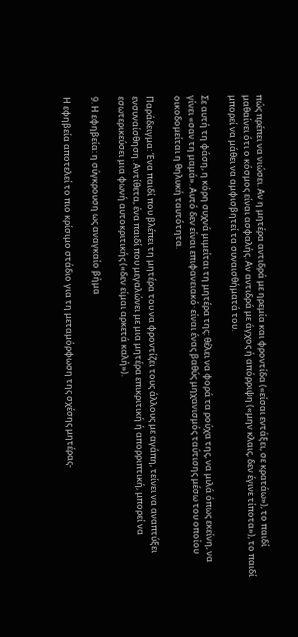πώς πρέπει να νιώσει. Αν η μητέρα αντιδρά με ηρεμία και φροντίδα («είσαι εντάξει, σε κρατάω»), το παιδί μαθαίνει ότι ο κόσμος είναι ασφαλής. Αν αντιδρά με άγχος ή απόρριψη («μην κλαις, δεν έγινε τίποτα»), το παιδί μπορεί να μάθει να αμφισβητεί τα συναισθήματά του.

Σε αυτή τη φάση, η κόρη συχνά μιμείται τη μητέρα της: θέλει να φορά τα ρούχα της, να μιλά όπως εκείνη, να γίνει «σαν τη μαμά». Αυτό δεν είναι επιφανειακό· είναι ένας βαθύς μηχανισμός ταύτισης μέσω του οποίου οικοδομείται η θηλυκή ταυτότητα.

Παράδειγμα: Ένα παιδί που βλέπει τη μητέρα του να φροντίζει τους άλλους με αγάπη, τείνει να αναπτύξει ενσυναίσθηση. Αντίθετα, ένα παιδί που μεγαλώνει με μια μητέρα επικριτική ή απορριπτική, μπορεί να εσωτερικεύσει μια φωνή αυτοκριτικής («δεν είμαι αρκετά καλή»).

9. Η εφηβεία: η σύγκρουση ως αναγκαίο βήμα

Η εφηβεία αποτελεί το πιο κρίσιμο στάδιο για τη μεταμόρφωση της σχέσης μητέρας-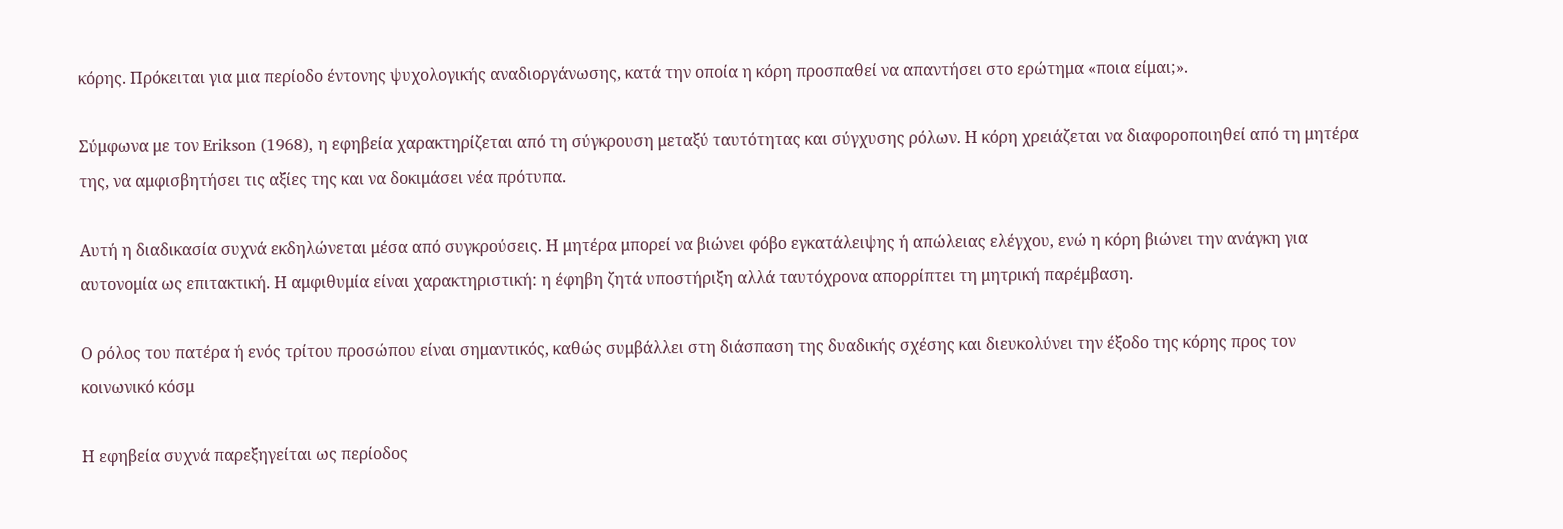κόρης. Πρόκειται για μια περίοδο έντονης ψυχολογικής αναδιοργάνωσης, κατά την οποία η κόρη προσπαθεί να απαντήσει στο ερώτημα «ποια είμαι;».

Σύμφωνα με τον Erikson (1968), η εφηβεία χαρακτηρίζεται από τη σύγκρουση μεταξύ ταυτότητας και σύγχυσης ρόλων. Η κόρη χρειάζεται να διαφοροποιηθεί από τη μητέρα της, να αμφισβητήσει τις αξίες της και να δοκιμάσει νέα πρότυπα.

Αυτή η διαδικασία συχνά εκδηλώνεται μέσα από συγκρούσεις. Η μητέρα μπορεί να βιώνει φόβο εγκατάλειψης ή απώλειας ελέγχου, ενώ η κόρη βιώνει την ανάγκη για αυτονομία ως επιτακτική. Η αμφιθυμία είναι χαρακτηριστική: η έφηβη ζητά υποστήριξη αλλά ταυτόχρονα απορρίπτει τη μητρική παρέμβαση.

Ο ρόλος του πατέρα ή ενός τρίτου προσώπου είναι σημαντικός, καθώς συμβάλλει στη διάσπαση της δυαδικής σχέσης και διευκολύνει την έξοδο της κόρης προς τον κοινωνικό κόσμ

Η εφηβεία συχνά παρεξηγείται ως περίοδος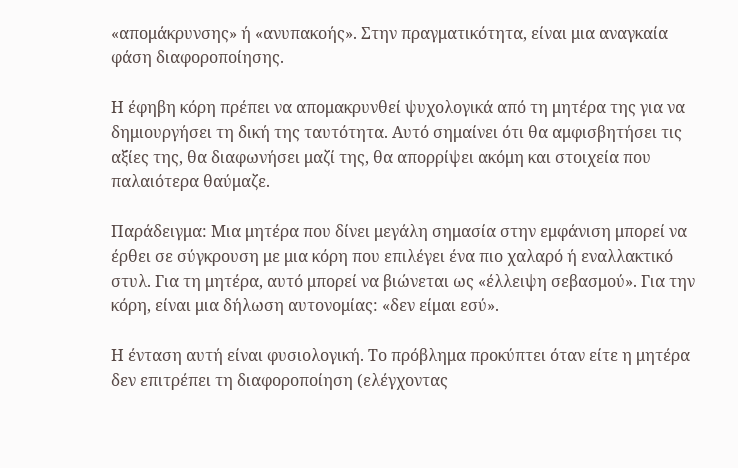«απομάκρυνσης» ή «ανυπακοής». Στην πραγματικότητα, είναι μια αναγκαία φάση διαφοροποίησης.

Η έφηβη κόρη πρέπει να απομακρυνθεί ψυχολογικά από τη μητέρα της για να δημιουργήσει τη δική της ταυτότητα. Αυτό σημαίνει ότι θα αμφισβητήσει τις αξίες της, θα διαφωνήσει μαζί της, θα απορρίψει ακόμη και στοιχεία που παλαιότερα θαύμαζε.

Παράδειγμα: Μια μητέρα που δίνει μεγάλη σημασία στην εμφάνιση μπορεί να έρθει σε σύγκρουση με μια κόρη που επιλέγει ένα πιο χαλαρό ή εναλλακτικό στυλ. Για τη μητέρα, αυτό μπορεί να βιώνεται ως «έλλειψη σεβασμού». Για την κόρη, είναι μια δήλωση αυτονομίας: «δεν είμαι εσύ».

Η ένταση αυτή είναι φυσιολογική. Το πρόβλημα προκύπτει όταν είτε η μητέρα δεν επιτρέπει τη διαφοροποίηση (ελέγχοντας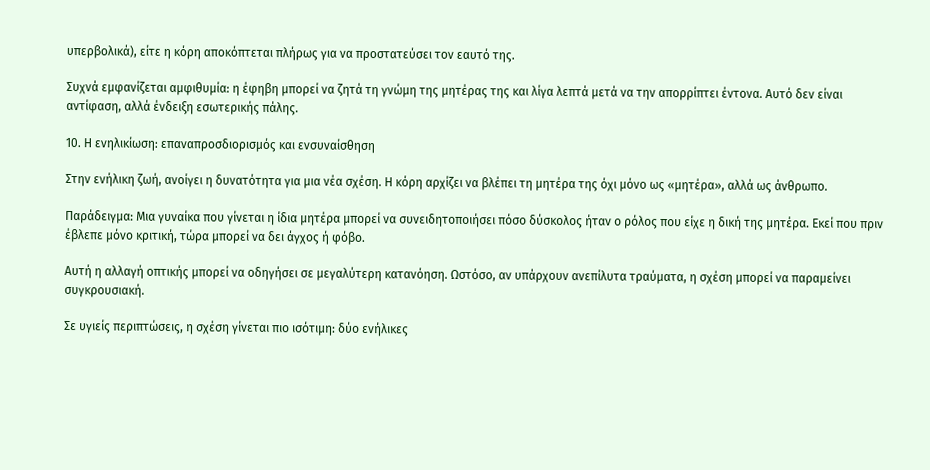υπερβολικά), είτε η κόρη αποκόπτεται πλήρως για να προστατεύσει τον εαυτό της.

Συχνά εμφανίζεται αμφιθυμία: η έφηβη μπορεί να ζητά τη γνώμη της μητέρας της και λίγα λεπτά μετά να την απορρίπτει έντονα. Αυτό δεν είναι αντίφαση, αλλά ένδειξη εσωτερικής πάλης.

10. Η ενηλικίωση: επαναπροσδιορισμός και ενσυναίσθηση

Στην ενήλικη ζωή, ανοίγει η δυνατότητα για μια νέα σχέση. Η κόρη αρχίζει να βλέπει τη μητέρα της όχι μόνο ως «μητέρα», αλλά ως άνθρωπο.

Παράδειγμα: Μια γυναίκα που γίνεται η ίδια μητέρα μπορεί να συνειδητοποιήσει πόσο δύσκολος ήταν ο ρόλος που είχε η δική της μητέρα. Εκεί που πριν έβλεπε μόνο κριτική, τώρα μπορεί να δει άγχος ή φόβο.

Αυτή η αλλαγή οπτικής μπορεί να οδηγήσει σε μεγαλύτερη κατανόηση. Ωστόσο, αν υπάρχουν ανεπίλυτα τραύματα, η σχέση μπορεί να παραμείνει συγκρουσιακή.

Σε υγιείς περιπτώσεις, η σχέση γίνεται πιο ισότιμη: δύο ενήλικες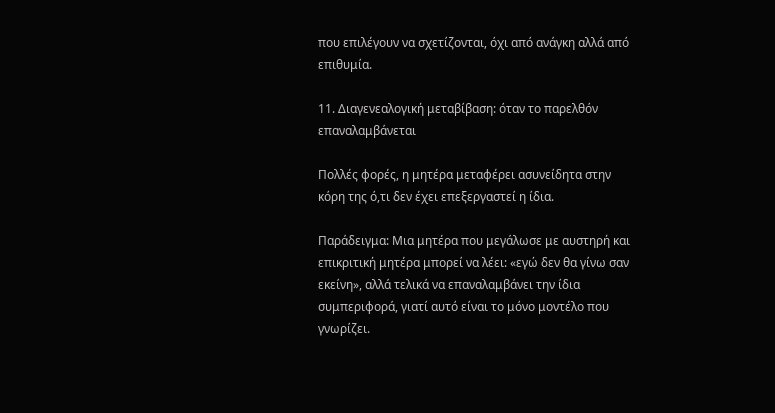που επιλέγουν να σχετίζονται, όχι από ανάγκη αλλά από επιθυμία.

11. Διαγενεαλογική μεταβίβαση: όταν το παρελθόν επαναλαμβάνεται

Πολλές φορές, η μητέρα μεταφέρει ασυνείδητα στην κόρη της ό,τι δεν έχει επεξεργαστεί η ίδια.

Παράδειγμα: Μια μητέρα που μεγάλωσε με αυστηρή και επικριτική μητέρα μπορεί να λέει: «εγώ δεν θα γίνω σαν εκείνη», αλλά τελικά να επαναλαμβάνει την ίδια συμπεριφορά, γιατί αυτό είναι το μόνο μοντέλο που γνωρίζει.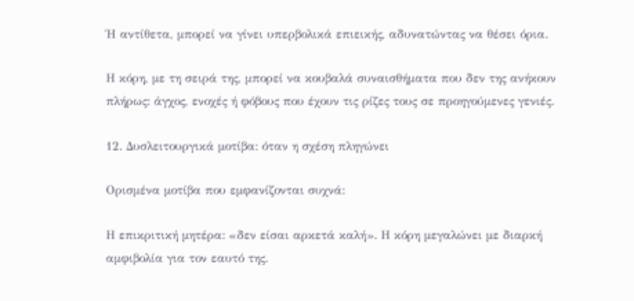Ή αντίθετα, μπορεί να γίνει υπερβολικά επιεικής, αδυνατώντας να θέσει όρια.

Η κόρη, με τη σειρά της, μπορεί να κουβαλά συναισθήματα που δεν της ανήκουν πλήρως: άγχος, ενοχές ή φόβους που έχουν τις ρίζες τους σε προηγούμενες γενιές.

12. Δυσλειτουργικά μοτίβα: όταν η σχέση πληγώνει

Ορισμένα μοτίβα που εμφανίζονται συχνά:

Η επικριτική μητέρα: «δεν είσαι αρκετά καλή». Η κόρη μεγαλώνει με διαρκή αμφιβολία για τον εαυτό της.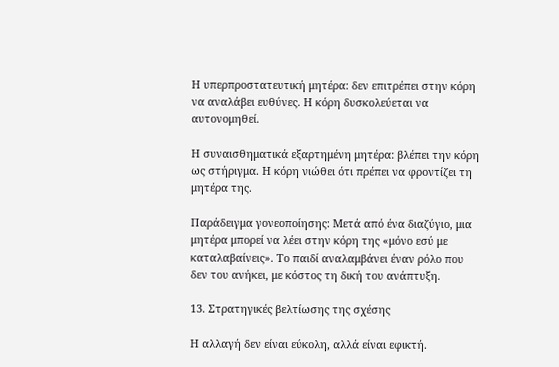Η υπερπροστατευτική μητέρα: δεν επιτρέπει στην κόρη να αναλάβει ευθύνες. Η κόρη δυσκολεύεται να αυτονομηθεί.

Η συναισθηματικά εξαρτημένη μητέρα: βλέπει την κόρη ως στήριγμα. Η κόρη νιώθει ότι πρέπει να φροντίζει τη μητέρα της.

Παράδειγμα γονεοποίησης: Μετά από ένα διαζύγιο, μια μητέρα μπορεί να λέει στην κόρη της «μόνο εσύ με καταλαβαίνεις». Το παιδί αναλαμβάνει έναν ρόλο που δεν του ανήκει, με κόστος τη δική του ανάπτυξη.

13. Στρατηγικές βελτίωσης της σχέσης

Η αλλαγή δεν είναι εύκολη, αλλά είναι εφικτή.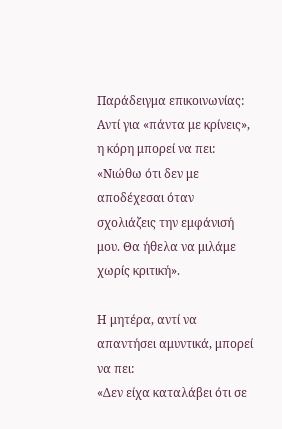Παράδειγμα επικοινωνίας:
Αντί για «πάντα με κρίνεις», η κόρη μπορεί να πει:
«Νιώθω ότι δεν με αποδέχεσαι όταν σχολιάζεις την εμφάνισή μου. Θα ήθελα να μιλάμε χωρίς κριτική».

Η μητέρα, αντί να απαντήσει αμυντικά, μπορεί να πει:
«Δεν είχα καταλάβει ότι σε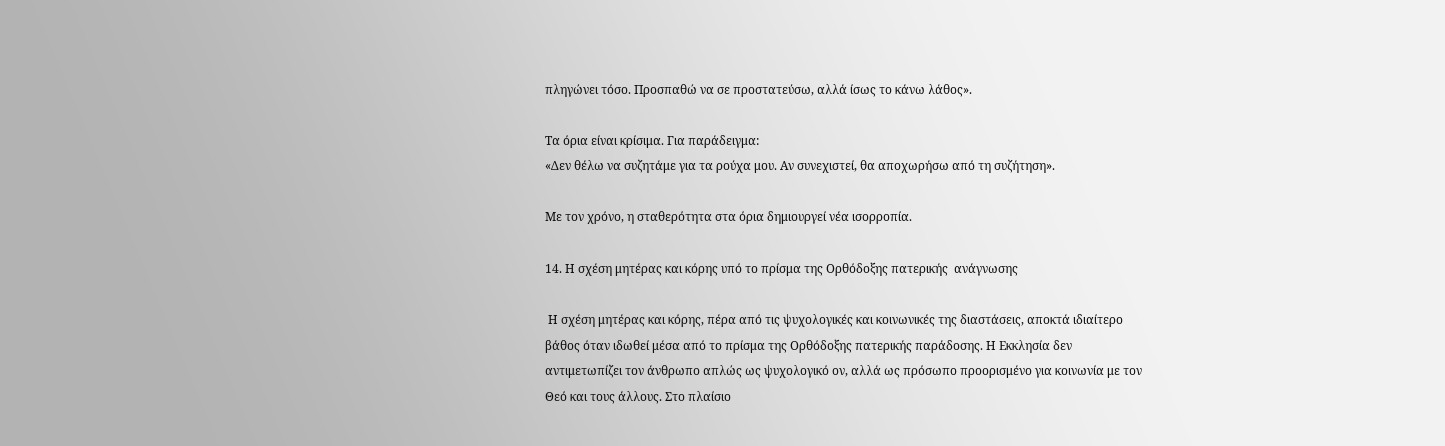πληγώνει τόσο. Προσπαθώ να σε προστατεύσω, αλλά ίσως το κάνω λάθος».

Τα όρια είναι κρίσιμα. Για παράδειγμα:
«Δεν θέλω να συζητάμε για τα ρούχα μου. Αν συνεχιστεί, θα αποχωρήσω από τη συζήτηση».

Με τον χρόνο, η σταθερότητα στα όρια δημιουργεί νέα ισορροπία.

14. Η σχέση μητέρας και κόρης υπό το πρίσμα της Ορθόδοξης πατερικής  ανάγνωσης

 Η σχέση μητέρας και κόρης, πέρα από τις ψυχολογικές και κοινωνικές της διαστάσεις, αποκτά ιδιαίτερο βάθος όταν ιδωθεί μέσα από το πρίσμα της Ορθόδοξης πατερικής παράδοσης. Η Εκκλησία δεν αντιμετωπίζει τον άνθρωπο απλώς ως ψυχολογικό ον, αλλά ως πρόσωπο προορισμένο για κοινωνία με τον Θεό και τους άλλους. Στο πλαίσιο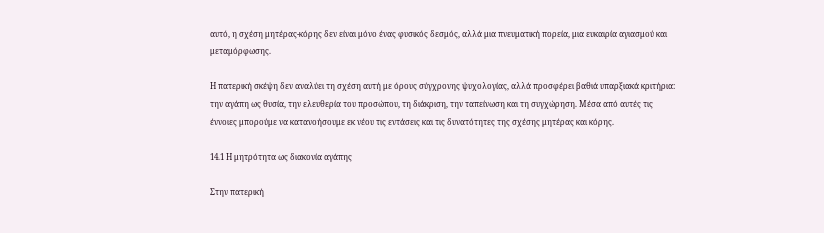αυτό, η σχέση μητέρας-κόρης δεν είναι μόνο ένας φυσικός δεσμός, αλλά μια πνευματική πορεία, μια ευκαιρία αγιασμού και μεταμόρφωσης.

Η πατερική σκέψη δεν αναλύει τη σχέση αυτή με όρους σύγχρονης ψυχολογίας, αλλά προσφέρει βαθιά υπαρξιακά κριτήρια: την αγάπη ως θυσία, την ελευθερία του προσώπου, τη διάκριση, την ταπείνωση και τη συγχώρηση. Μέσα από αυτές τις έννοιες μπορούμε να κατανοήσουμε εκ νέου τις εντάσεις και τις δυνατότητες της σχέσης μητέρας και κόρης.

14.1 Η μητρότητα ως διακονία αγάπης

Στην πατερική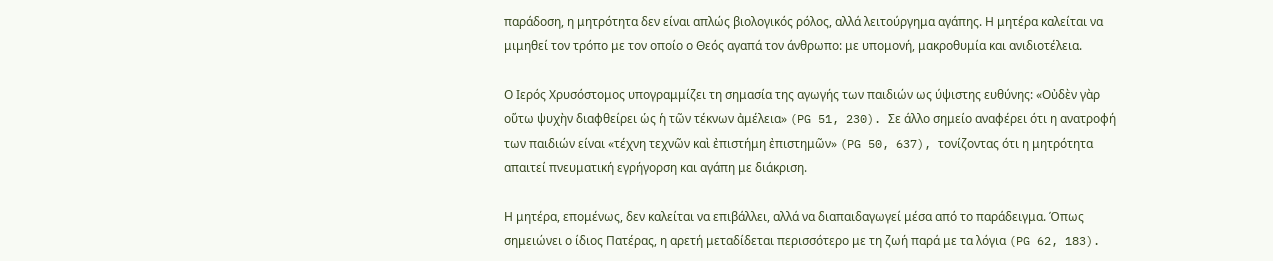παράδοση, η μητρότητα δεν είναι απλώς βιολογικός ρόλος, αλλά λειτούργημα αγάπης. Η μητέρα καλείται να μιμηθεί τον τρόπο με τον οποίο ο Θεός αγαπά τον άνθρωπο: με υπομονή, μακροθυμία και ανιδιοτέλεια.

Ο Ιερός Χρυσόστομος υπογραμμίζει τη σημασία της αγωγής των παιδιών ως ύψιστης ευθύνης: «Οὐδὲν γὰρ οὕτω ψυχὴν διαφθείρει ὡς ἡ τῶν τέκνων ἀμέλεια» (PG 51, 230). Σε άλλο σημείο αναφέρει ότι η ανατροφή των παιδιών είναι «τέχνη τεχνῶν καὶ ἐπιστήμη ἐπιστημῶν» (PG 50, 637), τονίζοντας ότι η μητρότητα απαιτεί πνευματική εγρήγορση και αγάπη με διάκριση.

Η μητέρα, επομένως, δεν καλείται να επιβάλλει, αλλά να διαπαιδαγωγεί μέσα από το παράδειγμα. Όπως σημειώνει ο ίδιος Πατέρας, η αρετή μεταδίδεται περισσότερο με τη ζωή παρά με τα λόγια (PG 62, 183).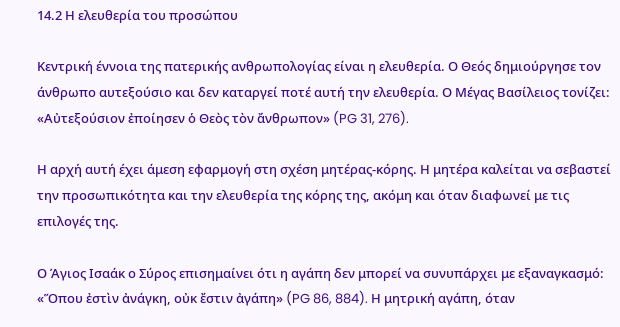14.2 Η ελευθερία του προσώπου

Κεντρική έννοια της πατερικής ανθρωπολογίας είναι η ελευθερία. Ο Θεός δημιούργησε τον άνθρωπο αυτεξούσιο και δεν καταργεί ποτέ αυτή την ελευθερία. Ο Μέγας Βασίλειος τονίζει: «Αὐτεξούσιον ἐποίησεν ὁ Θεὸς τὸν ἄνθρωπον» (PG 31, 276).

Η αρχή αυτή έχει άμεση εφαρμογή στη σχέση μητέρας-κόρης. Η μητέρα καλείται να σεβαστεί την προσωπικότητα και την ελευθερία της κόρης της, ακόμη και όταν διαφωνεί με τις επιλογές της.

Ο Άγιος Ισαάκ ο Σύρος επισημαίνει ότι η αγάπη δεν μπορεί να συνυπάρχει με εξαναγκασμό: «Ὅπου ἐστὶν ἀνάγκη, οὐκ ἔστιν ἀγάπη» (PG 86, 884). Η μητρική αγάπη, όταν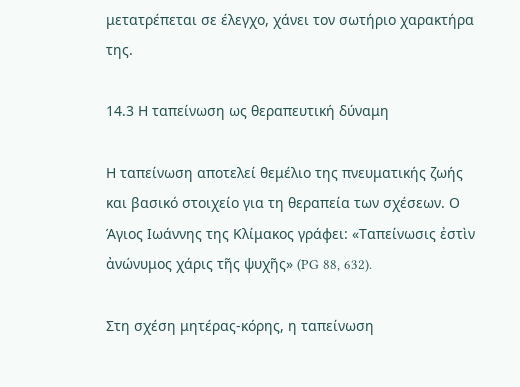μετατρέπεται σε έλεγχο, χάνει τον σωτήριο χαρακτήρα της.

14.3 Η ταπείνωση ως θεραπευτική δύναμη

Η ταπείνωση αποτελεί θεμέλιο της πνευματικής ζωής και βασικό στοιχείο για τη θεραπεία των σχέσεων. Ο Άγιος Ιωάννης της Κλίμακος γράφει: «Ταπείνωσις ἐστὶν ἀνώνυμος χάρις τῆς ψυχῆς» (PG 88, 632).

Στη σχέση μητέρας-κόρης, η ταπείνωση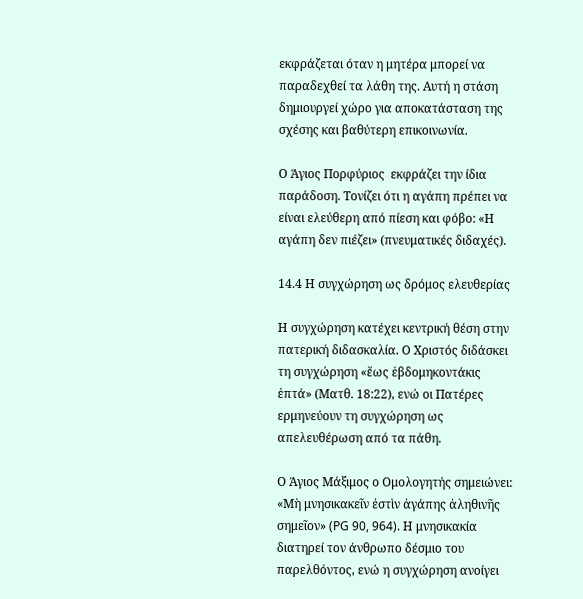εκφράζεται όταν η μητέρα μπορεί να παραδεχθεί τα λάθη της. Αυτή η στάση δημιουργεί χώρο για αποκατάσταση της σχέσης και βαθύτερη επικοινωνία.

Ο Άγιος Πορφύριος  εκφράζει την ίδια παράδοση. Τονίζει ότι η αγάπη πρέπει να είναι ελεύθερη από πίεση και φόβο: «Η αγάπη δεν πιέζει» (πνευματικές διδαχές).

14.4 Η συγχώρηση ως δρόμος ελευθερίας

Η συγχώρηση κατέχει κεντρική θέση στην πατερική διδασκαλία. Ο Χριστός διδάσκει τη συγχώρηση «ἕως ἑβδομηκοντάκις ἑπτά» (Ματθ. 18:22), ενώ οι Πατέρες ερμηνεύουν τη συγχώρηση ως απελευθέρωση από τα πάθη.

Ο Άγιος Μάξιμος ο Ομολογητής σημειώνει: «Μὴ μνησικακεῖν ἐστὶν ἀγάπης ἀληθινῆς σημεῖον» (PG 90, 964). Η μνησικακία διατηρεί τον άνθρωπο δέσμιο του παρελθόντος, ενώ η συγχώρηση ανοίγει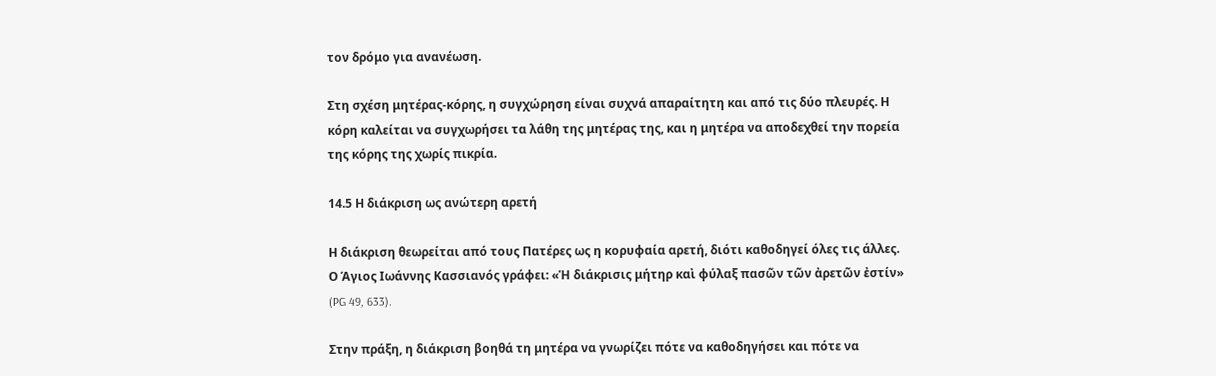τον δρόμο για ανανέωση.

Στη σχέση μητέρας-κόρης, η συγχώρηση είναι συχνά απαραίτητη και από τις δύο πλευρές. Η κόρη καλείται να συγχωρήσει τα λάθη της μητέρας της, και η μητέρα να αποδεχθεί την πορεία της κόρης της χωρίς πικρία.

14.5 Η διάκριση ως ανώτερη αρετή

Η διάκριση θεωρείται από τους Πατέρες ως η κορυφαία αρετή, διότι καθοδηγεί όλες τις άλλες. Ο Άγιος Ιωάννης Κασσιανός γράφει: «Ἡ διάκρισις μήτηρ καὶ φύλαξ πασῶν τῶν ἀρετῶν ἐστίν» (PG 49, 633).

Στην πράξη, η διάκριση βοηθά τη μητέρα να γνωρίζει πότε να καθοδηγήσει και πότε να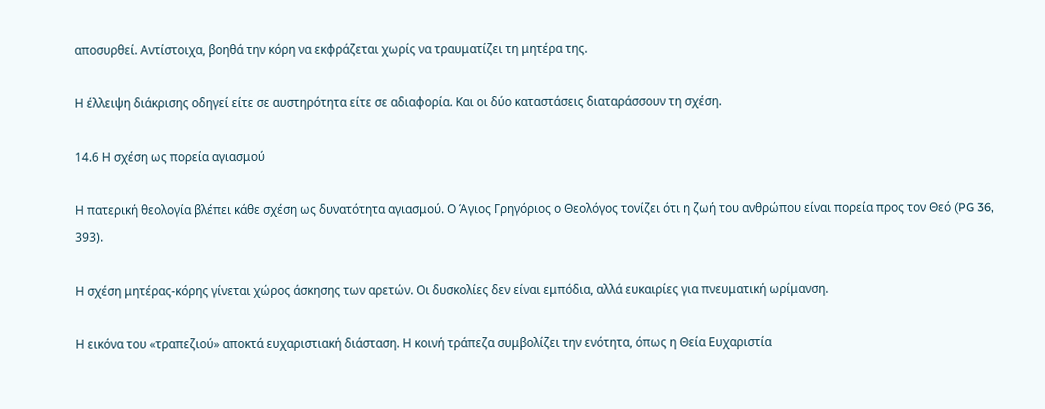αποσυρθεί. Αντίστοιχα, βοηθά την κόρη να εκφράζεται χωρίς να τραυματίζει τη μητέρα της.

Η έλλειψη διάκρισης οδηγεί είτε σε αυστηρότητα είτε σε αδιαφορία. Και οι δύο καταστάσεις διαταράσσουν τη σχέση.

14.6 Η σχέση ως πορεία αγιασμού

Η πατερική θεολογία βλέπει κάθε σχέση ως δυνατότητα αγιασμού. Ο Άγιος Γρηγόριος ο Θεολόγος τονίζει ότι η ζωή του ανθρώπου είναι πορεία προς τον Θεό (PG 36, 393).

Η σχέση μητέρας-κόρης γίνεται χώρος άσκησης των αρετών. Οι δυσκολίες δεν είναι εμπόδια, αλλά ευκαιρίες για πνευματική ωρίμανση.

Η εικόνα του «τραπεζιού» αποκτά ευχαριστιακή διάσταση. Η κοινή τράπεζα συμβολίζει την ενότητα, όπως η Θεία Ευχαριστία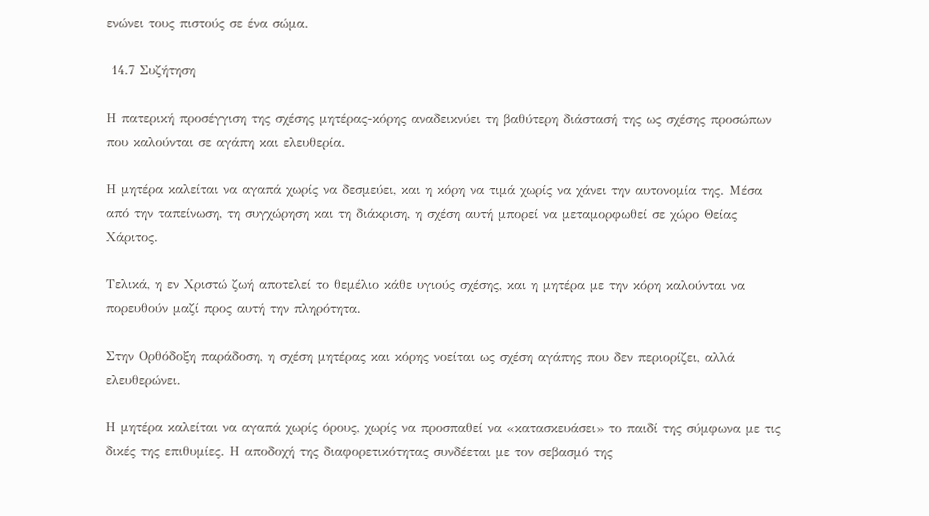ενώνει τους πιστούς σε ένα σώμα.

 14.7 Συζήτηση

Η πατερική προσέγγιση της σχέσης μητέρας-κόρης αναδεικνύει τη βαθύτερη διάστασή της ως σχέσης προσώπων που καλούνται σε αγάπη και ελευθερία.

Η μητέρα καλείται να αγαπά χωρίς να δεσμεύει, και η κόρη να τιμά χωρίς να χάνει την αυτονομία της. Μέσα από την ταπείνωση, τη συγχώρηση και τη διάκριση, η σχέση αυτή μπορεί να μεταμορφωθεί σε χώρο Θείας  Χάριτος.

Τελικά, η εν Χριστώ ζωή αποτελεί το θεμέλιο κάθε υγιούς σχέσης, και η μητέρα με την κόρη καλούνται να πορευθούν μαζί προς αυτή την πληρότητα.

Στην Ορθόδοξη παράδοση, η σχέση μητέρας και κόρης νοείται ως σχέση αγάπης που δεν περιορίζει, αλλά ελευθερώνει.

Η μητέρα καλείται να αγαπά χωρίς όρους, χωρίς να προσπαθεί να «κατασκευάσει» το παιδί της σύμφωνα με τις δικές της επιθυμίες. Η αποδοχή της διαφορετικότητας συνδέεται με τον σεβασμό της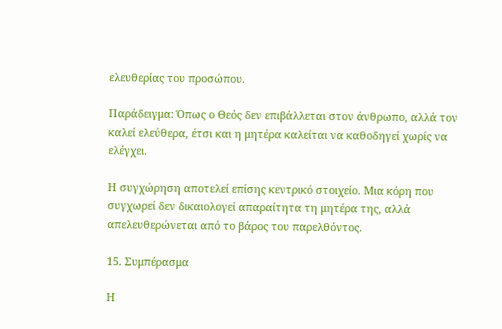ελευθερίας του προσώπου.

Παράδειγμα: Όπως ο Θεός δεν επιβάλλεται στον άνθρωπο, αλλά τον καλεί ελεύθερα, έτσι και η μητέρα καλείται να καθοδηγεί χωρίς να ελέγχει.

Η συγχώρηση αποτελεί επίσης κεντρικό στοιχείο. Μια κόρη που συγχωρεί δεν δικαιολογεί απαραίτητα τη μητέρα της, αλλά απελευθερώνεται από το βάρος του παρελθόντος.

15. Συμπέρασμα

Η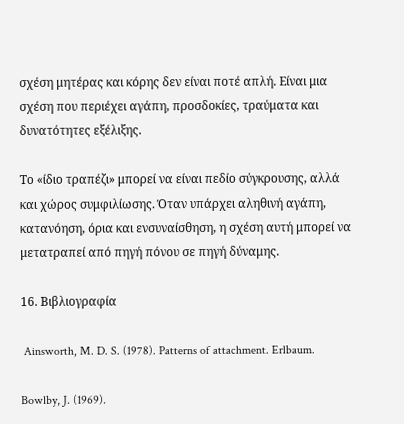σχέση μητέρας και κόρης δεν είναι ποτέ απλή. Είναι μια σχέση που περιέχει αγάπη, προσδοκίες, τραύματα και δυνατότητες εξέλιξης.

Το «ίδιο τραπέζι» μπορεί να είναι πεδίο σύγκρουσης, αλλά και χώρος συμφιλίωσης. Όταν υπάρχει αληθινή αγάπη, κατανόηση, όρια και ενσυναίσθηση, η σχέση αυτή μπορεί να μετατραπεί από πηγή πόνου σε πηγή δύναμης.

16. Βιβλιογραφία

 Ainsworth, M. D. S. (1978). Patterns of attachment. Erlbaum.

Bowlby, J. (1969).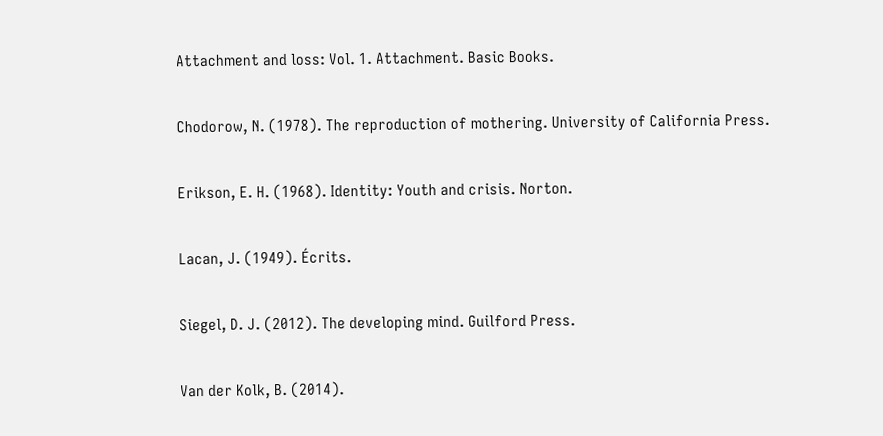Attachment and loss: Vol. 1. Attachment. Basic Books.

Chodorow, N. (1978). The reproduction of mothering. University of California Press.

Erikson, E. H. (1968). Identity: Youth and crisis. Norton.

Lacan, J. (1949). Écrits.

Siegel, D. J. (2012). The developing mind. Guilford Press.

Van der Kolk, B. (2014).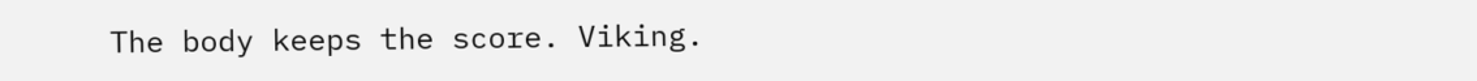The body keeps the score. Viking.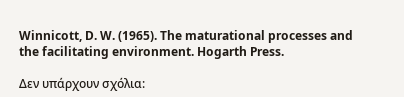Winnicott, D. W. (1965). The maturational processes and the facilitating environment. Hogarth Press.

Δεν υπάρχουν σχόλια: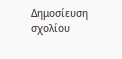Δημοσίευση σχολίου